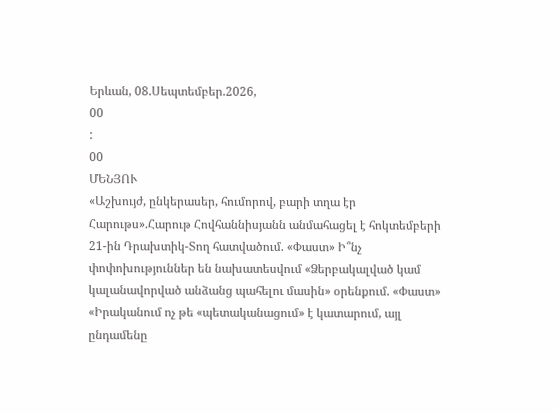Երևան, 08.Սեպտեմբեր.2026,
00
:
00
ՄԵՆՅՈՒ
«Աշխույժ, ընկերասեր, հումորով, բարի տղա էր Հարութս».Հարութ Հովհաննիսյանն անմահացել է հոկտեմբերի 21-ին Դրախտիկ-Տող հատվածում. «Փաստ» Ի՞նչ փոփոխություններ են նախատեսվում «Ձերբակալված կամ կալանավորված անձանց պահելու մասին» օրենքում. «Փաստ» «Իրականում ոչ թե «պետականացում» է կատարում, այլ ընդամենը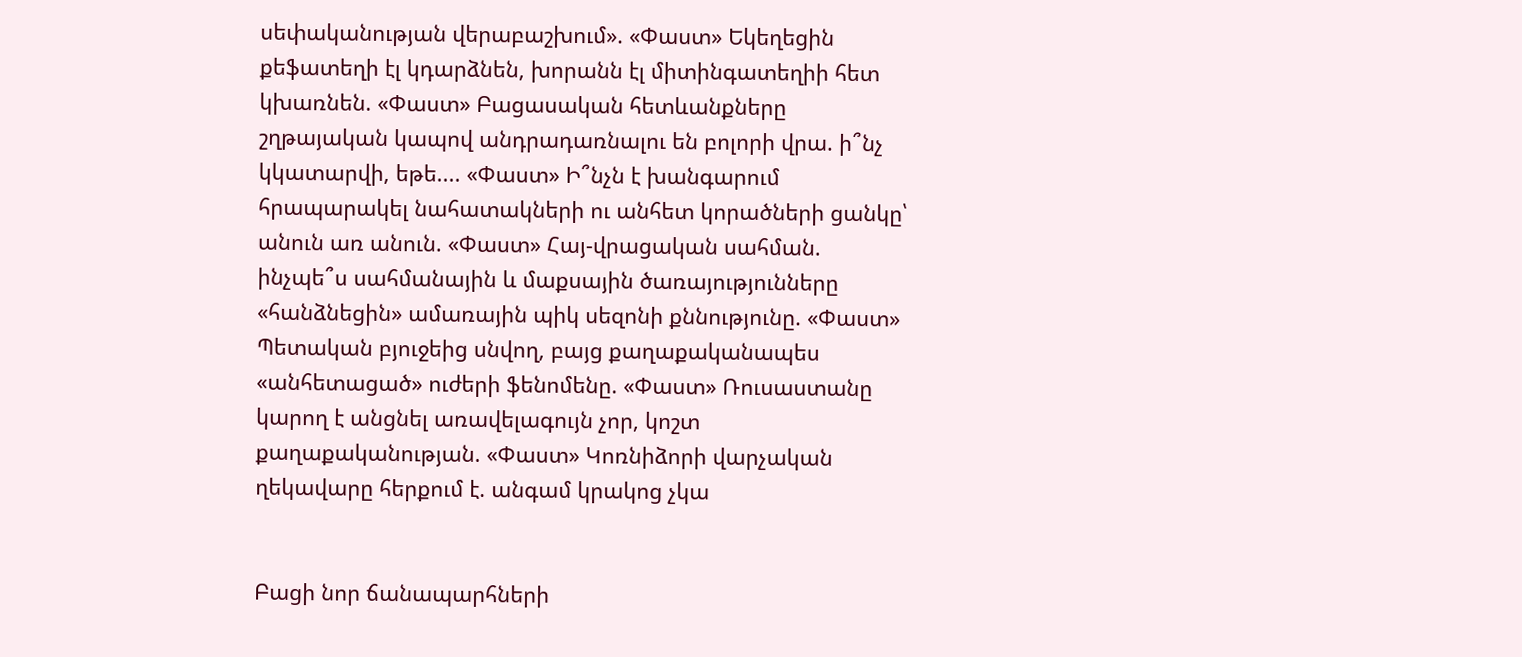սեփականության վերաբաշխում». «Փաստ» Եկեղեցին քեֆատեղի էլ կդարձնեն, խորանն էլ միտինգատեղիի հետ կխառնեն. «Փաստ» Բացասական հետևանքները շղթայական կապով անդրադառնալու են բոլորի վրա. ի՞նչ կկատարվի, եթե.... «Փաստ» Ի՞նչն է խանգարում հրապարակել նահատակների ու անհետ կորածների ցանկը՝ անուն առ անուն. «Փաստ» Հայ-վրացական սահման. ինչպե՞ս սահմանային և մաքսային ծառայությունները «հանձնեցին» ամառային պիկ սեզոնի քննությունը. «Փաստ» Պետական բյուջեից սնվող, բայց քաղաքականապես «անհետացած» ուժերի ֆենոմենը. «Փաստ» Ռուսաստանը կարող է անցնել առավելագույն չոր, կոշտ քաղաքականության. «Փաստ» Կոռնիձորի վարչական ղեկավարը հերքում է. անգամ կրակոց չկա


Բացի նոր ճանապարհների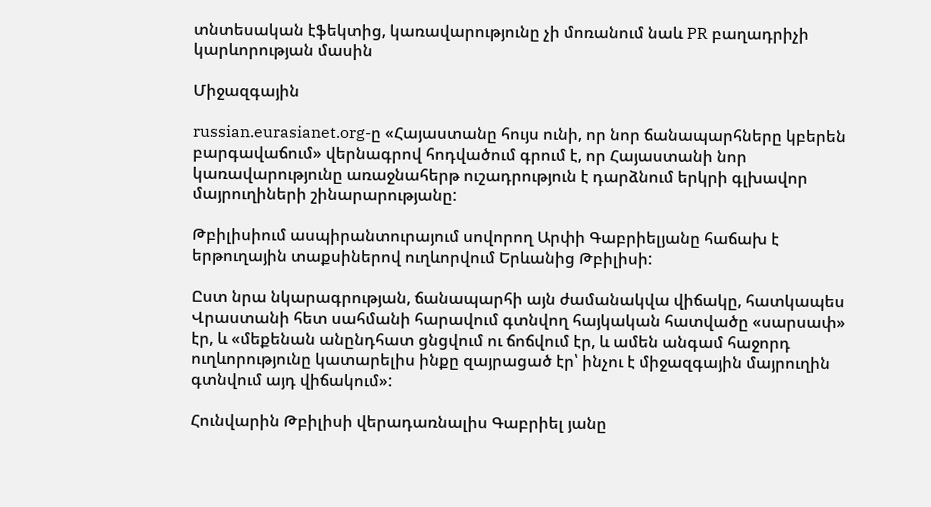տնտեսական էֆեկտից, կառավարությունը չի մոռանում նաև PR բաղադրիչի կարևորության մասին

Միջազգային

russian.eurasianet.org-ը «Հայաստանը հույս ունի, որ նոր ճանապարհները կբերեն բարգավաճում» վերնագրով հոդվածում գրում է, որ Հայաստանի նոր կառավարությունը առաջնահերթ ուշադրություն է դարձնում երկրի գլխավոր մայրուղիների շինարարությանը:

Թբիլիսիում ասպիրանտուրայում սովորող Արփի Գաբրիելյանը հաճախ է երթուղային տաքսիներով ուղևորվում Երևանից Թբիլիսի:

Ըստ նրա նկարագրության, ճանապարհի այն ժամանակվա վիճակը, հատկապես Վրաստանի հետ սահմանի հարավում գտնվող հայկական հատվածը «սարսափ» էր, և «մեքենան անընդհատ ցնցվում ու ճոճվում էր, և ամեն անգամ հաջորդ ուղևորությունը կատարելիս ինքը զայրացած էր՝ ինչու է միջազգային մայրուղին գտնվում այդ վիճակում»:

Հունվարին Թբիլիսի վերադառնալիս Գաբրիել յանը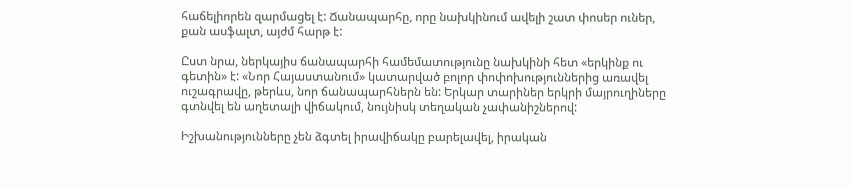հաճելիորեն զարմացել է: Ճանապարհը, որը նախկինում ավելի շատ փոսեր ուներ, քան ասֆալտ, այժմ հարթ է:

Ըստ նրա, ներկայիս ճանապարհի համեմատությունը նախկինի հետ «երկինք ու գետին» է: «Նոր Հայաստանում» կատարված բոլոր փոփոխություններից առավել ուշագրավը, թերևս, նոր ճանապարհներն են: Երկար տարիներ երկրի մայրուղիները գտնվել են աղետալի վիճակում, նույնիսկ տեղական չափանիշներով:

Իշխանությունները չեն ձգտել իրավիճակը բարելավել, իրական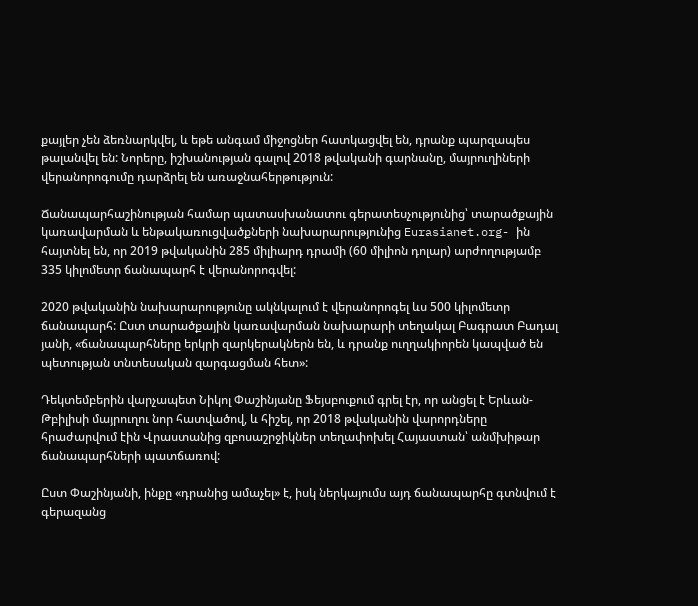քայլեր չեն ձեռնարկվել, և եթե անգամ միջոցներ հատկացվել են, դրանք պարզապես թալանվել են: Նորերը, իշխանության գալով 2018 թվականի գարնանը, մայրուղիների վերանորոգումը դարձրել են առաջնահերթություն:

Ճանապարհաշինության համար պատասխանատու գերատեսչությունից՝ տարածքային կառավարման և ենթակառուցվածքների նախարարությունից Eurasianet.org- ին հայտնել են, որ 2019 թվականին 285 միլիարդ դրամի (60 միլիոն դոլար) արժողությամբ 335 կիլոմետր ճանապարհ է վերանորոգվել:

2020 թվականին նախարարությունը ակնկալում է վերանորոգել ևս 500 կիլոմետր ճանապարհ: Ըստ տարածքային կառավարման նախարարի տեղակալ Բագրատ Բադալ յանի, «ճանապարհները երկրի զարկերակներն են, և դրանք ուղղակիորեն կապված են պետության տնտեսական զարգացման հետ»:

Դեկտեմբերին վարչապետ Նիկոլ Փաշինյանը Ֆեյսբուքում գրել էր, որ անցել է Երևան-Թբիլիսի մայրուղու նոր հատվածով, և հիշել, որ 2018 թվականին վարորդները հրաժարվում էին Վրաստանից զբոսաշրջիկներ տեղափոխել Հայաստան՝ անմխիթար ճանապարհների պատճառով:

Ըստ Փաշինյանի, ինքը «դրանից ամաչել» է, իսկ ներկայումս այդ ճանապարհը գտնվում է գերազանց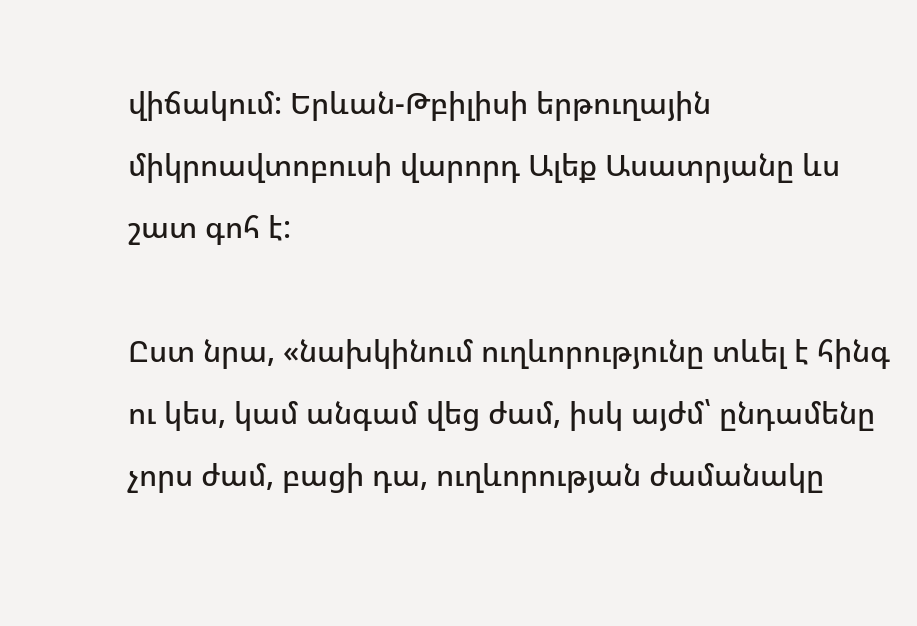վիճակում: Երևան-Թբիլիսի երթուղային միկրոավտոբուսի վարորդ Ալեք Ասատրյանը ևս շատ գոհ է:

Ըստ նրա, «նախկինում ուղևորությունը տևել է հինգ ու կես, կամ անգամ վեց ժամ, իսկ այժմ՝ ընդամենը չորս ժամ, բացի դա, ուղևորության ժամանակը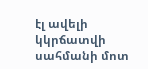էլ ավելի կկրճատվի սահմանի մոտ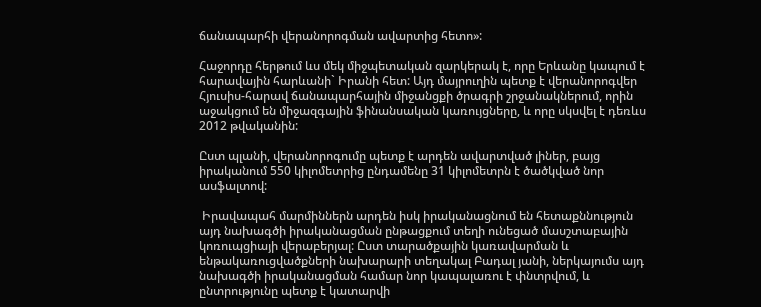ճանապարհի վերանորոգման ավարտից հետո»:

Հաջորդը հերթում ևս մեկ միջպետական զարկերակ է, որը Երևանը կապում է հարավային հարևանի` Իրանի հետ: Այդ մայրուղին պետք է վերանորոգվեր Հյուսիս-հարավ ճանապարհային միջանցքի ծրագրի շրջանակներում, որին աջակցում են միջազգային ֆինանսական կառույցները, և որը սկսվել է դեռևս 2012 թվականին:

Ըստ պլանի, վերանորոգումը պետք է արդեն ավարտված լիներ, բայց իրականում 550 կիլոմետրից ընդամենը 31 կիլոմետրն է ծածկված նոր ասֆալտով:

 Իրավապահ մարմիններն արդեն իսկ իրականացնում են հետաքննություն այդ նախագծի իրականացման ընթացքում տեղի ունեցած մասշտաբային կոռուպցիայի վերաբերյալ: Ըստ տարածքային կառավարման և ենթակառուցվածքների նախարարի տեղակալ Բադալ յանի, ներկայումս այդ նախագծի իրականացման համար նոր կապալառու է փնտրվում, և ընտրությունը պետք է կատարվի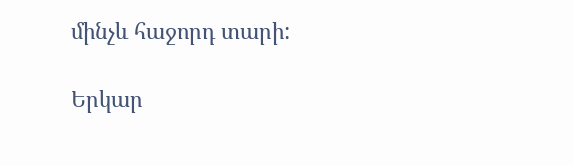մինչև հաջորդ տարի:

Երկար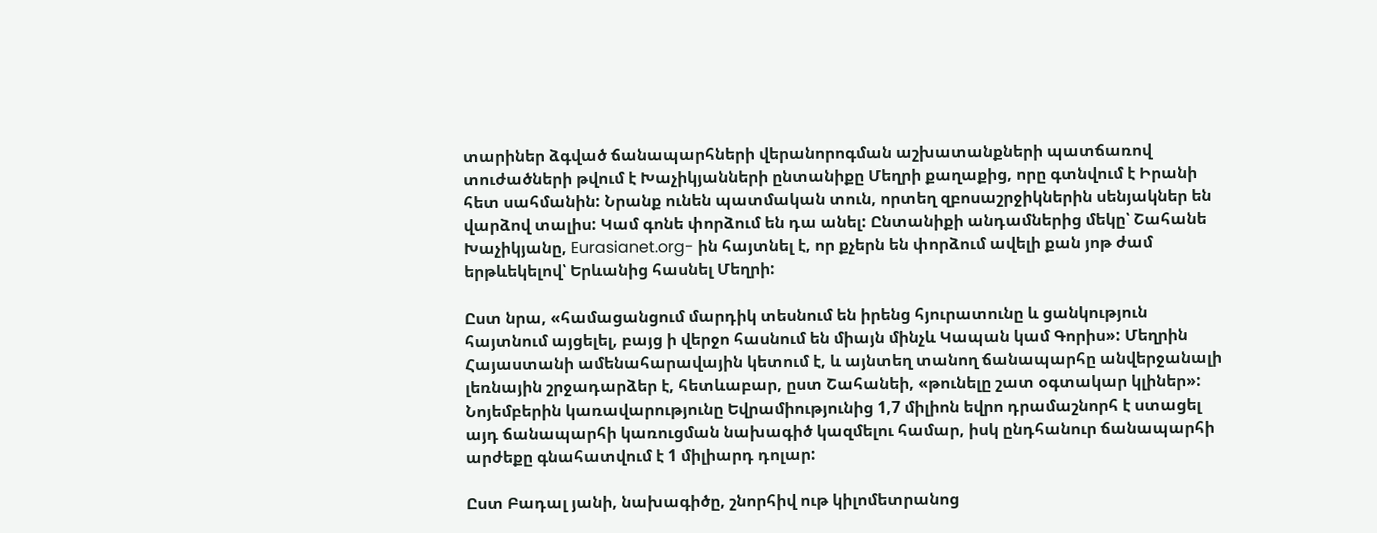տարիներ ձգված ճանապարհների վերանորոգման աշխատանքների պատճառով տուժածների թվում է Խաչիկյանների ընտանիքը Մեղրի քաղաքից, որը գտնվում է Իրանի հետ սահմանին: Նրանք ունեն պատմական տուն, որտեղ զբոսաշրջիկներին սենյակներ են վարձով տալիս: Կամ գոնե փորձում են դա անել: Ընտանիքի անդամներից մեկը՝ Շահանե Խաչիկյանը, Eurasianet.org- ին հայտնել է, որ քչերն են փորձում ավելի քան յոթ ժամ երթևեկելով՝ Երևանից հասնել Մեղրի:

Ըստ նրա, «համացանցում մարդիկ տեսնում են իրենց հյուրատունը և ցանկություն հայտնում այցելել, բայց ի վերջո հասնում են միայն մինչև Կապան կամ Գորիս»: Մեղրին Հայաստանի ամենահարավային կետում է, և այնտեղ տանող ճանապարհը անվերջանալի լեռնային շրջադարձեր է, հետևաբար, ըստ Շահանեի, «թունելը շատ օգտակար կլիներ»: Նոյեմբերին կառավարությունը Եվրամիությունից 1,7 միլիոն եվրո դրամաշնորհ է ստացել այդ ճանապարհի կառուցման նախագիծ կազմելու համար, իսկ ընդհանուր ճանապարհի արժեքը գնահատվում է 1 միլիարդ դոլար:

Ըստ Բադալ յանի, նախագիծը, շնորհիվ ութ կիլոմետրանոց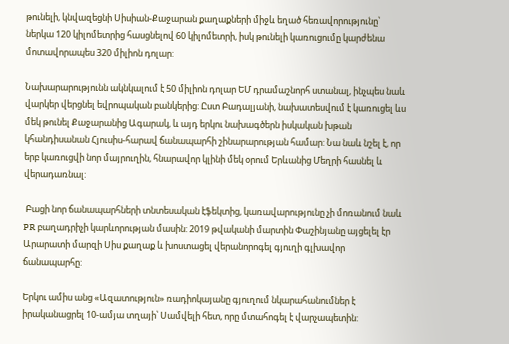թունելի, կնվազեցնի Սիսիան-Քաջարան քաղաքների միջև եղած հեռավորությունը՝ ներկա 120 կիլոմետրից հասցնելով 60 կիլոմետրի, իսկ թունելի կառուցումը կարժենա մոտավորապես 320 միլիոն դոլար:

Նախարարությունն ակնկալում է 50 միլիոն դոլար ԵՄ դրամաշնորհ ստանալ, ինչպես նաև վարկեր վերցնել եվրոպական բանկերից: Ըստ Բադալյանի, նախատեսվում է կառուցել ևս մեկ թունել Քաջարանից Ագարակ, և այդ երկու նախագծերն իսկական խթան կհանդիսանան Հյուսիս-հարավ ճանապարհի շինարարության համար: Նա նաև նշել է, որ երբ կառուցվի նոր մայրուղին, հնարավոր կլինի մեկ օրում Երևանից Մեղրի հասնել և վերադառնալ:

 Բացի նոր ճանապարհների տնտեսական էֆեկտից, կառավարությունը չի մոռանում նաև PR բաղադրիչի կարևորության մասին: 2019 թվականի մարտին Փաշինյանը այցելել էր Արարատի մարզի Սիս քաղաք և խոստացել վերանորոգել գյուղի գլխավոր ճանապարհը:

Երկու ամիս անց «Ազատություն» ռադիոկայանը գյուղում նկարահանումներ է իրականացրել 10-ամյա տղայի՝ Սամվելի հետ, որը մտահոգել է վարչապետին: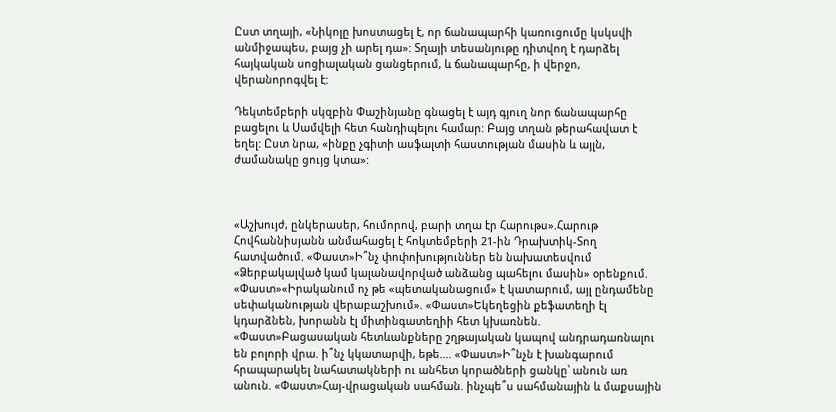Ըստ տղայի, «Նիկոլը խոստացել է, որ ճանապարհի կառուցումը կսկսվի անմիջապես, բայց չի արել դա»: Տղայի տեսանյութը դիտվող է դարձել հայկական սոցիալական ցանցերում, և ճանապարհը, ի վերջո, վերանորոգվել է:

Դեկտեմբերի սկզբին Փաշինյանը գնացել է այդ գյուղ նոր ճանապարհը բացելու և Սամվելի հետ հանդիպելու համար: Բայց տղան թերահավատ է եղել: Ըստ նրա, «ինքը չգիտի ասֆալտի հաստության մասին և այլն, ժամանակը ցույց կտա»:



«Աշխույժ, ընկերասեր, հումորով, բարի տղա էր Հարութս».Հարութ Հովհաննիսյանն անմահացել է հոկտեմբերի 21-ին Դրախտիկ-Տող հատվածում. «Փաստ»Ի՞նչ փոփոխություններ են նախատեսվում «Ձերբակալված կամ կալանավորված անձանց պահելու մասին» օրենքում. «Փաստ»«Իրականում ոչ թե «պետականացում» է կատարում, այլ ընդամենը սեփականության վերաբաշխում». «Փաստ»Եկեղեցին քեֆատեղի էլ կդարձնեն, խորանն էլ միտինգատեղիի հետ կխառնեն. «Փաստ»Բացասական հետևանքները շղթայական կապով անդրադառնալու են բոլորի վրա. ի՞նչ կկատարվի, եթե.... «Փաստ»Ի՞նչն է խանգարում հրապարակել նահատակների ու անհետ կորածների ցանկը՝ անուն առ անուն. «Փաստ»Հայ-վրացական սահման. ինչպե՞ս սահմանային և մաքսային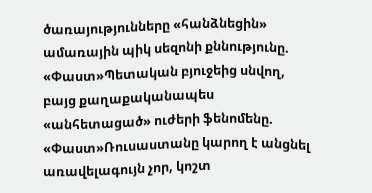ծառայությունները «հանձնեցին» ամառային պիկ սեզոնի քննությունը. «Փաստ»Պետական բյուջեից սնվող, բայց քաղաքականապես «անհետացած» ուժերի ֆենոմենը. «Փաստ»Ռուսաստանը կարող է անցնել առավելագույն չոր, կոշտ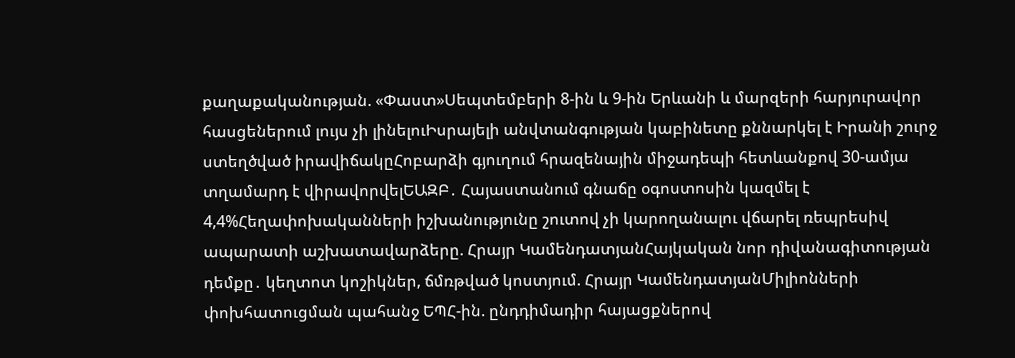քաղաքականության. «Փաստ»Սեպտեմբերի 8-ին և 9-ին Երևանի և մարզերի հարյուրավոր հասցեներում լույս չի լինելուԻսրայելի անվտանգության կաբինետը քննարկել է Իրանի շուրջ ստեղծված իրավիճակըՀոբարձի գյուղում հրազենային միջադեպի հետևանքով 30-ամյա տղամարդ է վիրավորվելԵԱԶԲ․ Հայաստանում գնաճը օգոստոսին կազմել է 4,4%Հեղափոխականների իշխանությունը շուտով չի կարողանալու վճարել ռեպրեսիվ ապարատի աշխատավարձերը. Հրայր ԿամենդատյանՀայկական նոր դիվանագիտության դեմքը․ կեղտոտ կոշիկներ, ճմռթված կոստյում. Հրայր ԿամենդատյանՄիլիոնների փոխհատուցման պահանջ ԵՊՀ-ին. ընդդիմադիր հայացքներով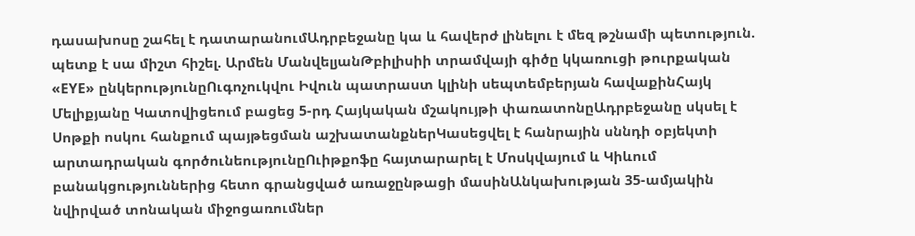դասախոսը շահել է դատարանումԱդրբեջանը կա և հավերժ լինելու է մեզ թշնամի պետություն. պետք է սա միշտ հիշել. Արմեն ՄանվելյանԹբիլիսիի տրամվայի գիծը կկառուցի թուրքական «EYE» ընկերությունըՈւգոչուկվու Իվուն պատրաստ կլինի սեպտեմբերյան հավաքինՀայկ Մելիքյանը Կատովիցեում բացեց 5-րդ Հայկական մշակույթի փառատոնըԱդրբեջանը սկսել է Սոթքի ոսկու հանքում պայթեցման աշխատանքներԿասեցվել է հանրային սննդի օբյեկտի արտադրական գործունեությունըՈւիթքոֆը հայտարարել է Մոսկվայում և Կիևում բանակցություններից հետո գրանցված առաջընթացի մասինԱնկախության 35-ամյակին նվիրված տոնական միջոցառումներ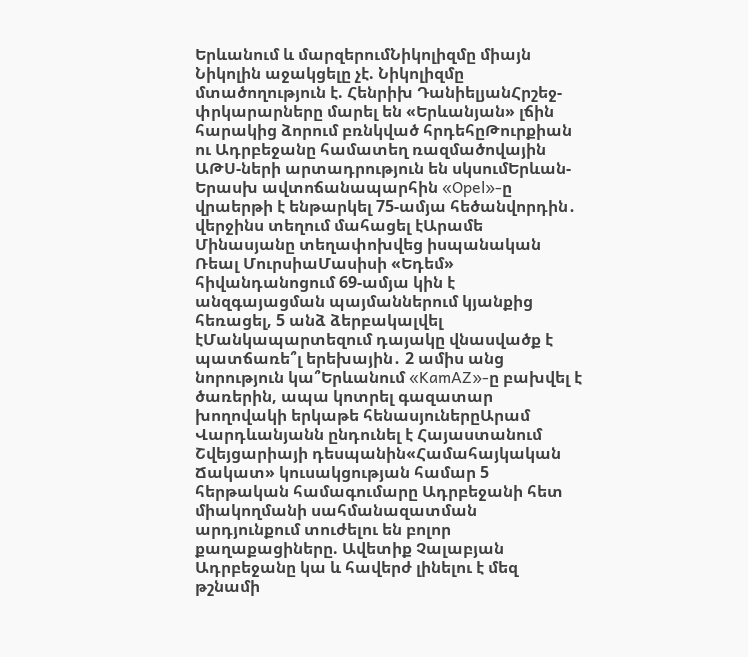Երևանում և մարզերումՆիկոլիզմը միայն Նիկոլին աջակցելը չէ. Նիկոլիզմը մտածողություն է. Հենրիխ ԴանիելյանՀրշեջ-փրկարարները մարել են «Երևանյան» լճին հարակից ձորում բռնկված հրդեհըԹուրքիան ու Ադրբեջանը համատեղ ռազմածովային ԱԹՍ-ների արտադրություն են սկսումԵրևան-Երասխ ավտոճանապարհին «Opel»-ը վրաերթի է ենթարկել 75-ամյա հեծանվորդին․ վերջինս տեղում մահացել էԱրամե Մինասյանը տեղափոխվեց իսպանական Ռեալ ՄուրսիաՄասիսի «Եդեմ» հիվանդանոցում 69-ամյա կին է անզգայացման պայմաններում կյանքից հեռացել, 5 անձ ձերբակալվել էՄանկապարտեզում դայակը վնասվածք է պատճառե՞լ երեխային․ 2 ամիս անց նորություն կա՞Երևանում «KamAZ»-ը բախվել է ծառերին, ապա կոտրել գազատար խողովակի երկաթե հենասյուներըԱրամ Վարդևանյանն ընդունել է Հայաստանում Շվեյցարիայի դեսպանին«Համահայկական Ճակատ» կուսակցության համար 5 հերթական համագումարը Ադրբեջանի հետ միակողմանի սահմանազատման արդյունքում տուժելու են բոլոր քաղաքացիները. Ավետիք Չալաբյան Ադրբեջանը կա և հավերժ լինելու է մեզ թշնամի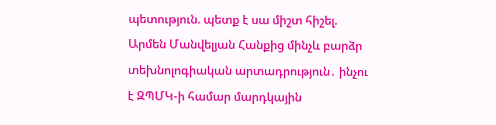պետություն. պետք է սա միշտ հիշել. Արմեն Մանվելյան Հանքից մինչև բարձր տեխնոլոգիական արտադրություն․ ինչու է ԶՊՄԿ-ի համար մարդկային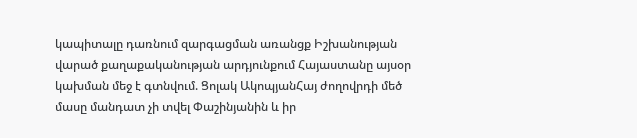կապիտալը դառնում զարգացման առանցք Իշխանության վարած քաղաքականության արդյունքում Հայաստանը այսօր կախման մեջ է գտնվում. Ցոլակ ԱկոպյանՀայ ժողովրդի մեծ մասը մանդատ չի տվել Փաշինյանին և իր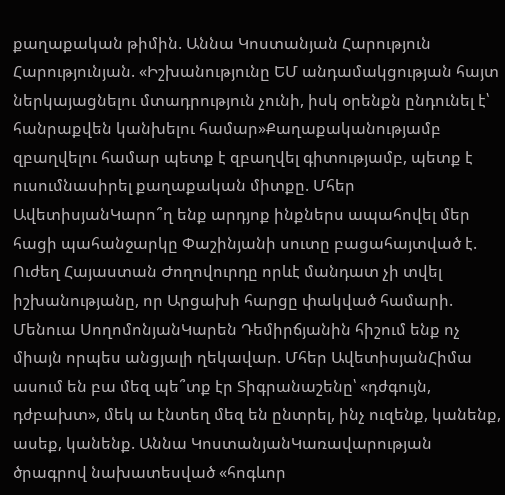քաղաքական թիմին. Աննա Կոստանյան Հարություն Հարությունյան. «Իշխանությունը ԵՄ անդամակցության հայտ ներկայացնելու մտադրություն չունի, իսկ օրենքն ընդունել է՝ հանրաքվեն կանխելու համար»Քաղաքականությամբ զբաղվելու համար պետք է զբաղվել գիտությամբ, պետք է ուսումնասիրել քաղաքական միտքը. Մհեր ԱվետիսյանԿարո՞ղ ենք արդյոք ինքներս ապահովել մեր հացի պահանջարկը Փաշինյանի սուտը բացահայտված է. Ուժեղ Հայաստան Ժողովուրդը որևէ մանդատ չի տվել իշխանությանը, որ Արցախի հարցը փակված համարի. Մենուա ՍողոմոնյանԿարեն Դեմիրճյանին հիշում ենք ոչ միայն որպես անցյալի ղեկավար. Մհեր ԱվետիսյանՀիմա ասում են բա մեզ պե՞տք էր Տիգրանաշենը՝ «դժգույն, դժբախտ», մեկ ա էնտեղ մեզ են ընտրել, ինչ ուզենք, կանենք, ասեք, կանենք. Աննա ԿոստանյանԿառավարության ծրագրով նախատեսված «հոգևոր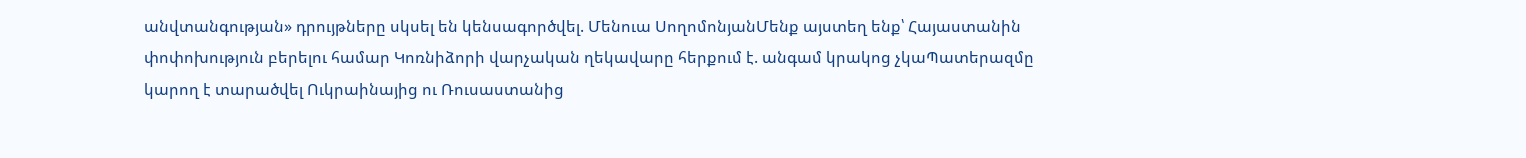անվտանգության» դրույթները սկսել են կենսագործվել. Մենուա ՍողոմոնյանՄենք այստեղ ենք՝ Հայաստանին փոփոխություն բերելու համար Կոռնիձորի վարչական ղեկավարը հերքում է. անգամ կրակոց չկաՊատերազմը կարող է տարածվել Ուկրաինայից ու Ռուսաստանից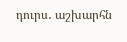դուրս․ աշխարհն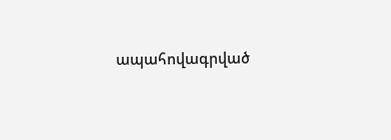ապահովագրված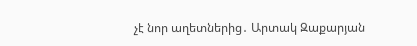չէ նոր աղետներից․ Արտակ Զաքարյան